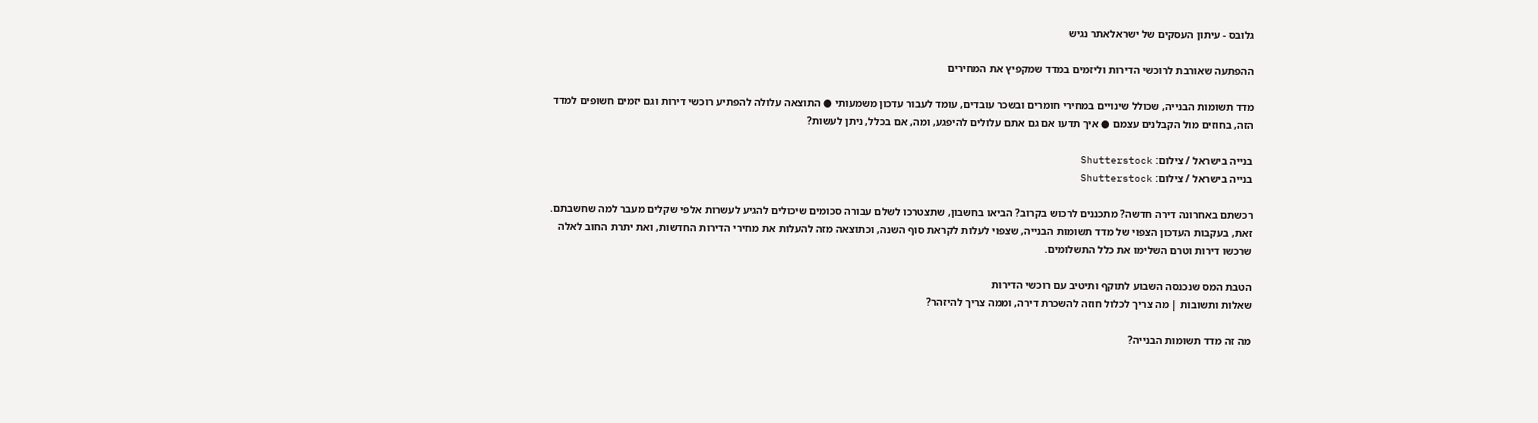גלובס - עיתון העסקים של ישראלאתר נגיש

ההפתעה שאורבת לרוכשי הדירות וליזמים במדד שמקפיץ את המחירים

מדד תשומות הבנייה, שכולל שינויים במחירי חומרים ובשכר עובדים, עומד לעבור עדכון משמעותי ● התוצאה עלולה להפתיע רוכשי דירות וגם יזמים חשופים למדד הזה, בחוזים מול הקבלנים עצמם ● איך תדעו אם גם אתם עלולים להיפגע, ומה, אם בכלל, ניתן לעשות?

בנייה בישראל / צילום: Shutterstock
בנייה בישראל / צילום: Shutterstock

רכשתם באחרונה דירה חדשה? מתכננים לרכוש בקרוב? הביאו בחשבון, שתצטרכו לשלם עבורה סכומים שיכולים להגיע לעשרות אלפי שקלים מעבר למה שחשבתם. זאת, בעקבות העדכון הצפוי של מדד תשומות הבנייה, שצפוי לעלות לקראת סוף השנה, וכתוצאה מזה להעלות את מחירי הדירות החדשות, ואת יתרת החוב לאלה שרכשו דירות וטרם השלימו את כלל התשלומים.

הטבת המס שנכנסה השבוע לתוקף ותיטיב עם רוכשי הדירות
שאלות ותשובות | מה צריך לכלול חוזה להשכרת דירה, וממה צריך להיזהר?

מה זה מדד תשומות הבנייה?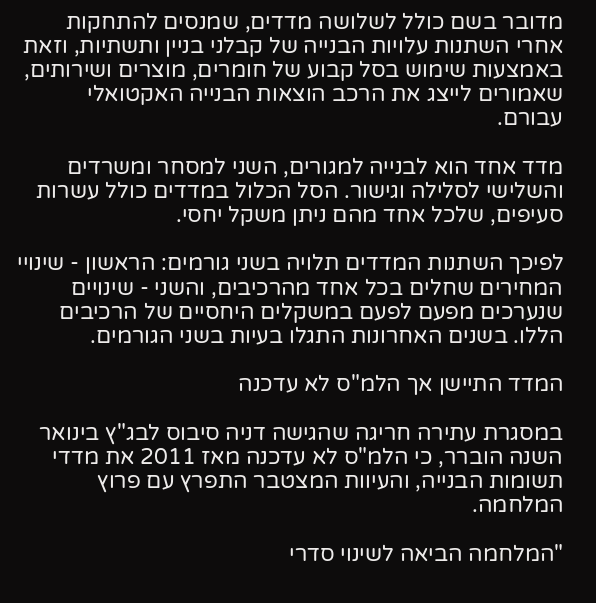מדובר בשם כולל לשלושה מדדים, שמנסים להתחקות אחרי השתנות עלויות הבנייה של קבלני בניין ותשתיות, וזאת באמצעות שימוש בסל קבוע של חומרים, מוצרים ושירותים, שאמורים לייצג את הרכב הוצאות הבנייה האקטואלי עבורם.

מדד אחד הוא לבנייה למגורים, השני למסחר ומשרדים והשלישי לסלילה וגישור. הסל הכלול במדדים כולל עשרות סעיפים, שלכל אחד מהם ניתן משקל יחסי.

לפיכך השתנות המדדים תלויה בשני גורמים: הראשון - שינויי המחירים שחלים בכל אחד מהרכיבים, והשני - שינויים שנערכים מפעם לפעם במשקלים היחסיים של הרכיבים הללו. בשנים האחרונות התגלו בעיות בשני הגורמים.

המדד התיישן אך הלמ"ס לא עדכנה

במסגרת עתירה חריגה שהגישה דניה סיבוס לבג"ץ בינואר השנה הוברר, כי הלמ"ס לא עדכנה מאז 2011 את מדדי תשומות הבנייה, והעיוות המצטבר התפרץ עם פרוץ המלחמה.

"המלחמה הביאה לשינוי סדרי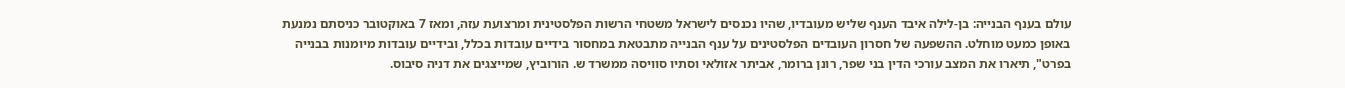עולם בענף הבנייה: בן-לילה איבד הענף שליש מעובדיו, שהיו נכנסים לישראל משטחי הרשות הפלסטינית ומרצועת עזה, ומאז 7 באוקטובר כניסתם נמנעת באופן כמעט מוחלט. ההשפעה של חסרון העובדים הפלסטינים על ענף הבנייה מתבטאת במחסור בידיים עובדות בכלל, ובידיים עובדות מיומנות בבנייה בפרט", תיארו את המצב עורכי הדין בני שפר, רונן ברומר, אביתר אזולאי וסתיו סוויסה ממשרד ש. הורוביץ, שמייצגים את דניה סיבוס.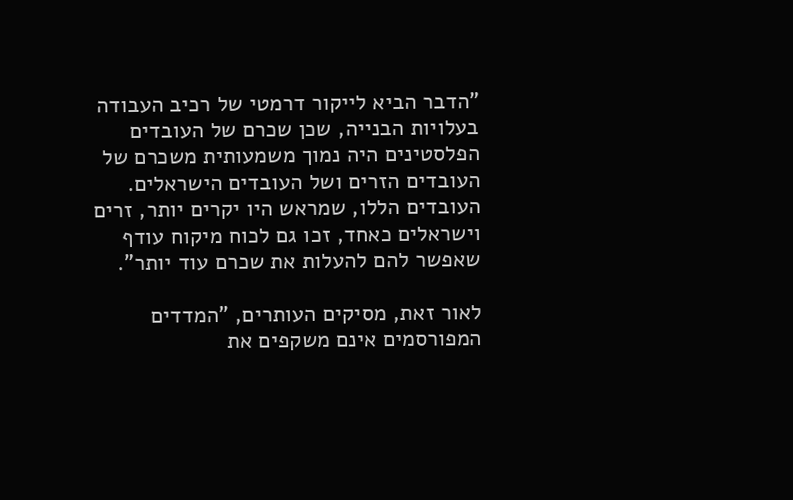"הדבר הביא לייקור דרמטי של רכיב העבודה בעלויות הבנייה, שכן שכרם של העובדים הפלסטינים היה נמוך משמעותית משכרם של העובדים הזרים ושל העובדים הישראלים. העובדים הללו, שמראש היו יקרים יותר, זרים וישראלים כאחד, זכו גם לכוח מיקוח עודף שאפשר להם להעלות את שכרם עוד יותר".

לאור זאת, מסיקים העותרים, "המדדים המפורסמים אינם משקפים את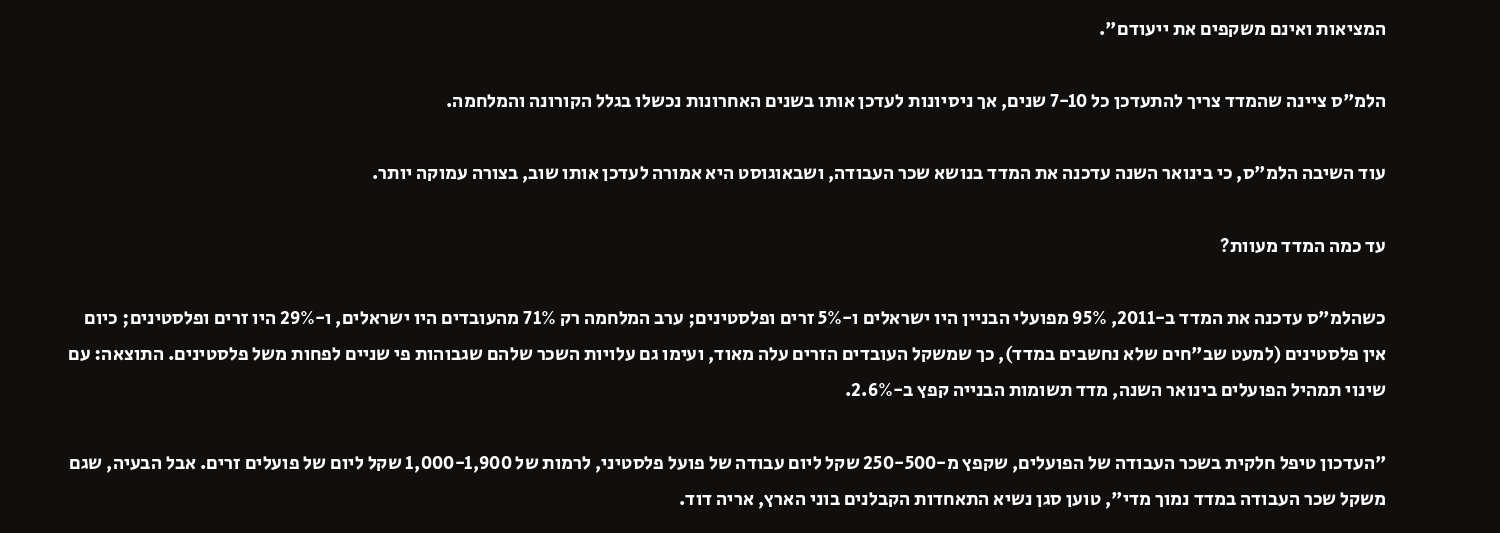המציאות ואינם משקפים את ייעודם".

הלמ"ס ציינה שהמדד צריך להתעדכן כל 7-10 שנים, אך ניסיונות לעדכן אותו בשנים האחרונות נכשלו בגלל הקורונה והמלחמה.

עוד השיבה הלמ"ס, כי בינואר השנה עדכנה את המדד בנושא שכר העבודה, ושבאוגוסט היא אמורה לעדכן אותו שוב, בצורה עמוקה יותר.

עד כמה המדד מעוות?

כשהלמ"ס עדכנה את המדד ב-2011, 95% מפועלי הבניין היו ישראלים ו-5% זרים ופלסטינים; ערב המלחמה רק 71% מהעובדים היו ישראלים, ו-29% היו זרים ופלסטינים; כיום אין פלסטינים (למעט שב"חים שלא נחשבים במדד), כך שמשקל העובדים הזרים עלה מאוד, ועימו גם עלויות השכר שלהם שגבוהות פי שניים לפחות משל פלסטינים. התוצאה: עם שינוי תמהיל הפועלים בינואר השנה, מדד תשומות הבנייה קפץ ב-2.6%.

"העדכון טיפל חלקית בשכר העבודה של הפועלים, שקפץ מ-250-500 שקל ליום עבודה של פועל פלסטיני, לרמות של 1,000-1,900 שקל ליום של פועלים זרים. אבל הבעיה, שגם משקל שכר העבודה במדד נמוך מדי", טוען סגן נשיא התאחדות הקבלנים בוני הארץ, אריה דוד.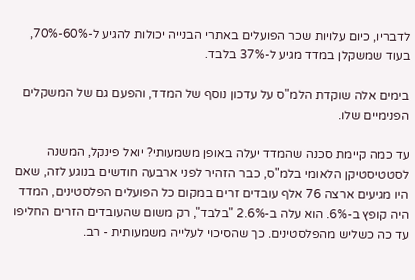לדבריו, כיום עלויות שכר הפועלים באתרי הבנייה יכולות להגיע ל-60%-70%, בעוד שמשקלן במדד מגיע ל-37% בלבד.

בימים אלה שוקדת הלמ"ס על עדכון נוסף של המדד, והפעם גם של המשקלים הפנימיים שלו.

עד כמה קיימת סכנה שהמדד יעלה באופן משמעותי? יואל פינקל, המשנה לסטטיסטיקן הלאומי בלמ"ס, כבר הזהיר לפני ארבעה חודשים בנוגע לזה, שאם היו מגיעים ארצה 76 אלף עובדים זרים במקום כל הפועלים הפלסטינים, המדד היה קופץ ב-6%. הוא עלה ב-2.6% "בלבד", רק משום שהעובדים הזרים החליפו עד כה כשליש מהפלסטינים. כך שהסיכוי לעלייה משמעותית - רב.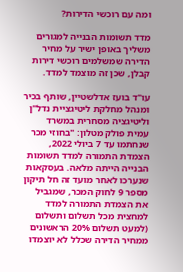ומה עם רוכשי הדירות?

מדד תשומות הבנייה למגורים משליך באופן ישיר על מחיר הדירה שמשלמים רוכשי דירות קבלן, שכן זה מוצמד למדד.

עו"ד בועז אדלשטיין, שותף בכיר ומנהל מחלקת ליטיגציית נדל"ן וליטיגציה מסחרית במשרד עמית פולק מטלון: "בחוזי מכר שנחתמו עד 7 ביולי 2022, הצמדת התמורה למדד תשומות הבנייה הייתה מלאה. בעסקאות שנערכו לאחר מועד זה חל תיקון מספר 9 לחוק המכר, שמגביל את הצמדת התמורה למדד למחצית מכל תשלום ותשלום (למעט תשלום 20% הראשונים ממחיר הדירה שכלל לא יוצמדו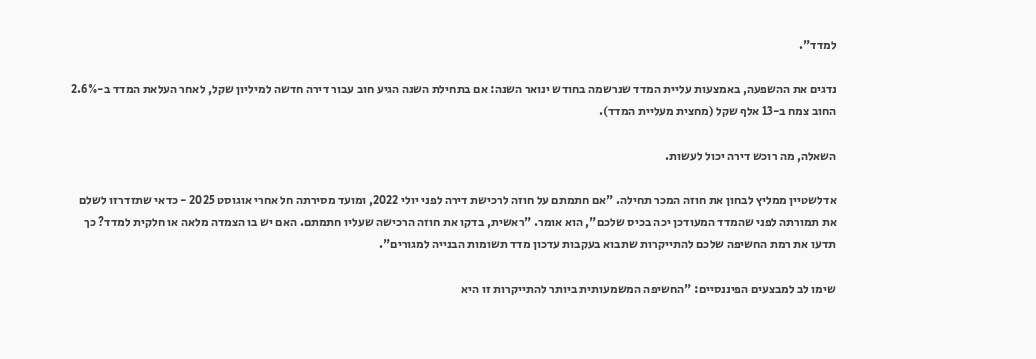למדד".

נדגים את ההשפעה, באמצעות עליית המדד שנרשמה בחודש ינואר השנה: אם בתחילת השנה הגיע חוב עבור דירה חדשה למיליון שקל, לאחר העלאת המדד ב-2.6% החוב צמח ב-13 אלף שקל (מחצית מעליית המדד).

השאלה, מה רוכש דירה יכול לעשות.

אדלשטיין ממליץ לבחון את חוזה המכר תחילה. "אם חתמתם על חוזה לרכישת דירה לפני יולי 2022, ומועד מסירתה חל אחרי אוגוסט 2025 - כדאי שתזדרזו לשלם את תמורתה לפני שהמדד המעודכן יכה בכיס שלכם", הוא אומר. "ראשית, בדקו את חוזה הרכישה שעליו חתמתם. האם יש בו הצמדה מלאה או חלקית למדד? כך תדעו את רמת החשיפה שלכם להתייקרות שתבוא בעקבות עדכון מדד תשומות הבנייה למגורים".

שימו לב למבצעים הפיננסיים: "החשיפה המשמעותית ביותר להתייקרות זו היא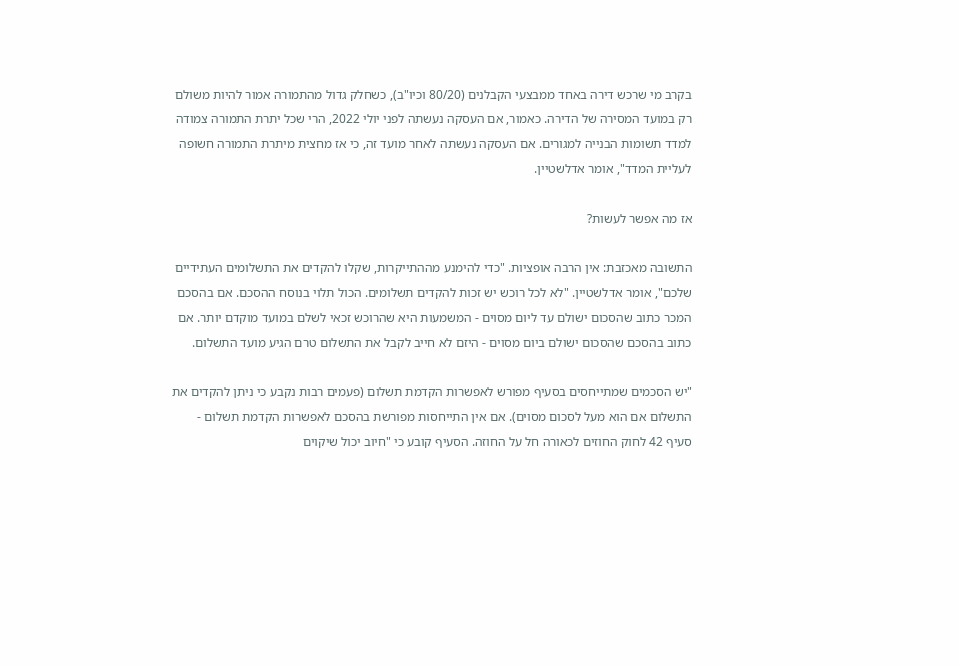בקרב מי שרכש דירה באחד ממבצעי הקבלנים (80/20 וכיו"ב), כשחלק גדול מהתמורה אמור להיות משולם רק במועד המסירה של הדירה. כאמור, אם העסקה נעשתה לפני יולי 2022, הרי שכל יתרת התמורה צמודה למדד תשומות הבנייה למגורים. אם העסקה נעשתה לאחר מועד זה, כי אז מחצית מיתרת התמורה חשופה לעליית המדד", אומר אדלשטיין.

אז מה אפשר לעשות?

התשובה מאכזבת: אין הרבה אופציות. "כדי להימנע מההתייקרות, שקלו להקדים את התשלומים העתידיים שלכם", אומר אדלשטיין. "לא לכל רוכש יש זכות להקדים תשלומים. הכול תלוי בנוסח ההסכם. אם בהסכם המכר כתוב שהסכום ישולם עד ליום מסוים - המשמעות היא שהרוכש זכאי לשלם במועד מוקדם יותר. אם כתוב בהסכם שהסכום ישולם ביום מסוים - היזם לא חייב לקבל את התשלום טרם הגיע מועד התשלום.

"יש הסכמים שמתייחסים בסעיף מפורש לאפשרות הקדמת תשלום (פעמים רבות נקבע כי ניתן להקדים את התשלום אם הוא מעל לסכום מסוים). אם אין התייחסות מפורשת בהסכם לאפשרות הקדמת תשלום - סעיף 42 לחוק החוזים לכאורה חל על החוזה. הסעיף קובע כי "חיוב יכול שיקוים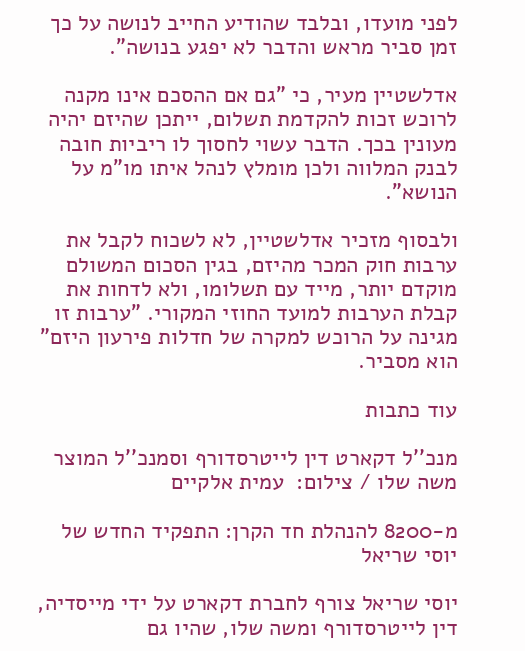לפני מועדו, ובלבד שהודיע החייב לנושה על כך זמן סביר מראש והדבר לא יפגע בנושה".

אדלשטיין מעיר, כי "גם אם ההסכם אינו מקנה לרוכש זכות להקדמת תשלום, ייתכן שהיזם יהיה מעונין בכך. הדבר עשוי לחסוך לו ריביות חובה לבנק המלווה ולכן מומלץ לנהל איתו מו"מ על הנושא".

ולבסוף מזכיר אדלשטיין, לא לשכוח לקבל את ערבות חוק המכר מהיזם, בגין הסכום המשולם מוקדם יותר, מייד עם תשלומו, ולא לדחות את קבלת הערבות למועד החוזי המקורי. "ערבות זו מגינה על הרוכש למקרה של חדלות פירעון היזם" הוא מסביר.

עוד כתבות

מנכ''ל דקארט דין לייטרסדורף וסמנכ''ל המוצר משה שלו / צילום:  עמית אלקיים

מ-8200 להנהלת חד הקרן: התפקיד החדש של יוסי שריאל

יוסי שריאל צורף לחברת דקארט על ידי מייסדיה, דין לייטרסדורף ומשה שלו, שהיו גם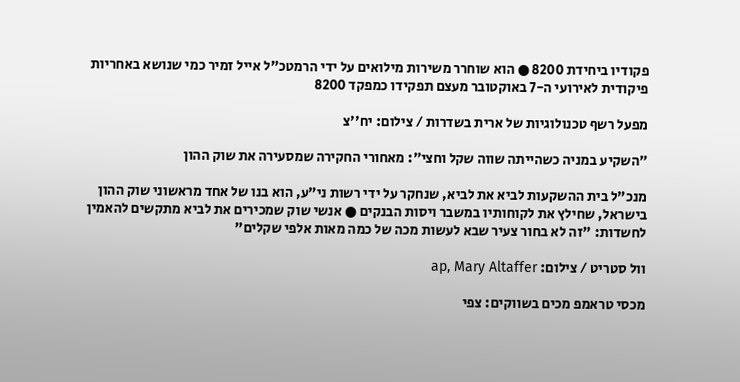פקודיו ביחידת 8200 ● הוא שוחרר משירות מילואים על ידי הרמטכ"ל אייל זמיר כמי שנושא באחריות פיקודית לאירועי ה-7 באוקטובר מעצם תפקידו כמפקד 8200

מפעל רשף טכנולוגיות של ארית בשדרות / צילום: יח''צ

״השקיע במניה כשהייתה שווה שקל וחצי״: מאחורי החקירה שמסעירה את שוק ההון

מנכ"ל בית ההשקעות לביא את לביא, שנחקר על ידי רשות ני"ע, הוא בנו של אחד מראשוני שוק ההון בישראל, שחילץ את לקוחותיו במשבר ויסות הבנקים ● אנשי שוק שמכירים את לביא מתקשים להאמין לחשדות: "זה לא בחור צעיר שבא לעשות מכה של כמה מאות אלפי שקלים"

וול סטריט / צילום: ap, Mary Altaffer

מכסי טראמפ מכים בשווקים: צפי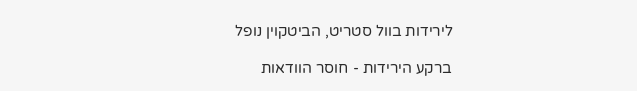לירידות בוול סטריט, הביטקוין נופל

ברקע הירידות - חוסר הוודאות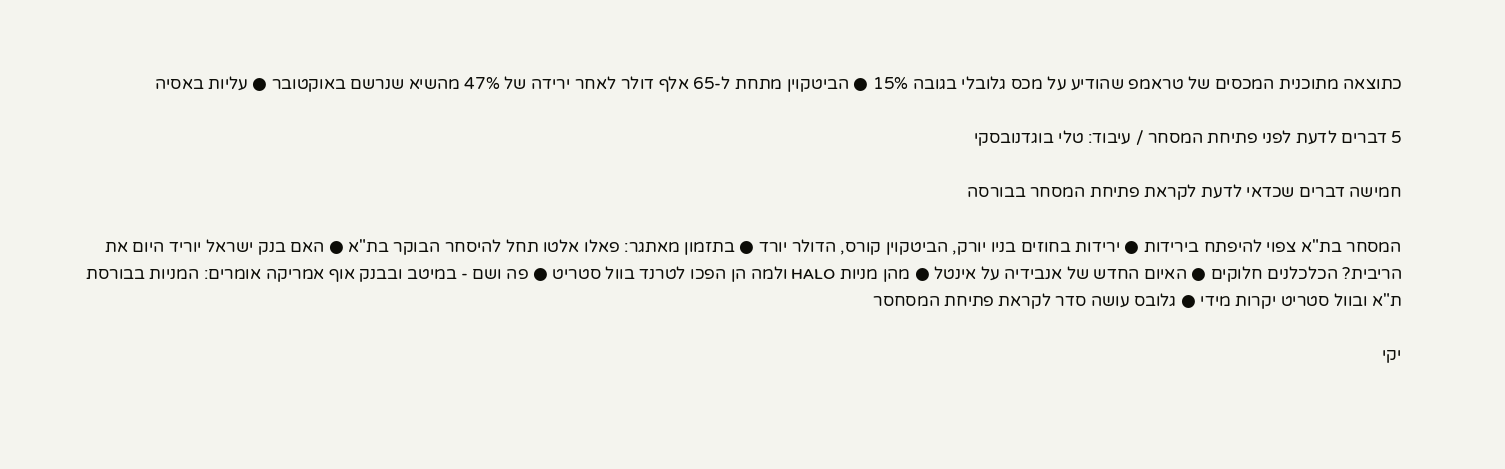כתוצאה מתוכנית המכסים של טראמפ שהודיע על מכס גלובלי בגובה 15% ● הביטקוין מתחת ל-65 אלף דולר לאחר ירידה של 47% מהשיא שנרשם באוקטובר ● עליות באסיה

5 דברים לדעת לפני פתיחת המסחר / עיבוד: טלי בוגדנובסקי

חמישה דברים שכדאי לדעת לקראת פתיחת המסחר בבורסה

המסחר בת"א צפוי להיפתח בירידות ● ירידות בחוזים בניו יורק, הביטקוין קורס, הדולר יורד ● בתזמון מאתגר: פאלו אלטו תחל להיסחר הבוקר בת"א ● האם בנק ישראל יוריד היום את הריבית? הכלכלנים חלוקים ● האיום החדש של אנבידיה על אינטל ● מהן מניות HALO ולמה הן הפכו לטרנד בוול סטריט ● פה ושם - במיטב ובבנק אוף אמריקה אומרים: המניות בבורסת ת"א ובוול סטריט יקרות מידי ● גלובס עושה סדר לקראת פתיחת המסחסר

יקי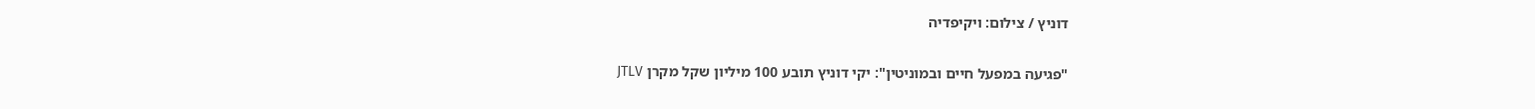דוניץ / צילום: ויקיפדיה

"פגיעה במפעל חיים ובמוניטין": יקי דוניץ תובע 100 מיליון שקל מקרן JTLV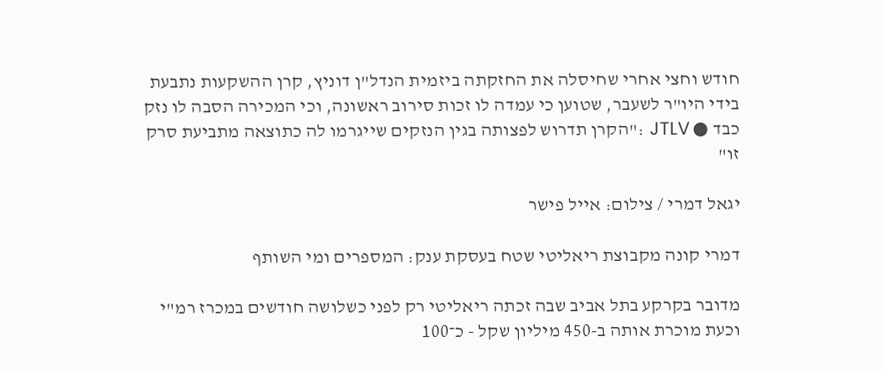חודש וחצי אחרי שחיסלה את החזקתה ביזמית הנדל"ן דוניץ, קרן ההשקעות נתבעת בידי היו"ר לשעבר, שטוען כי עמדה לו זכות סירוב ראשונה, וכי המכירה הסבה לו נזק כבד ● JTLV :"הקרן תדרוש לפצותה בגין הנזקים שייגרמו לה כתוצאה מתביעת סרק זו"

יגאל דמרי / צילום: אייל פישר

דמרי קונה מקבוצת ריאליטי שטח בעסקת ענק: המספרים ומי השותף

מדובר בקרקע בתל אביב שבה זכתה ריאליטי רק לפני כשלושה חודשים במכרז רמ"י וכעת מוכרת אותה ב-450 מיליון שקל - כ־100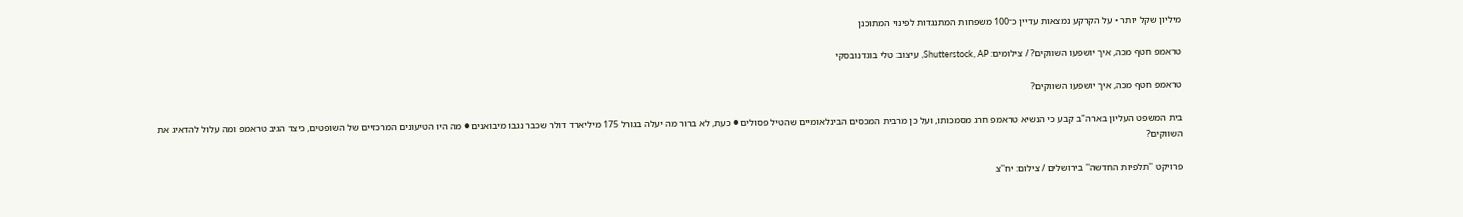מיליון שקל יותר • על הקרקע נמצאות עדיין כ־100 משפחות המתנגדות לפינוי המתוכנן

טראמפ חטף מכה, איך יושפעו השווקים? / צילומים: Shutterstock, AP, עיצוב: טלי בוגדנובסקי

טראמפ חטף מכה, איך יושפעו השווקים?

בית המשפט העליון בארה"ב קבע כי הנשיא טראמפ חרג מסמכותו, ועל כן מרבית המכסים הבינלאומיים שהטיל פסולים ● כעת, לא ברור מה יעלה בגורל 175 מיליארד דולר שכבר נגבו מיבואנים ● מה היו הטיעונים המרכזיים של השופטים, כיצד הגיב טראמפ ומה עלול להדאיג את השווקים?

פרויקט ''תלפיות החדשה'' בירושלים / צילום: יח''צ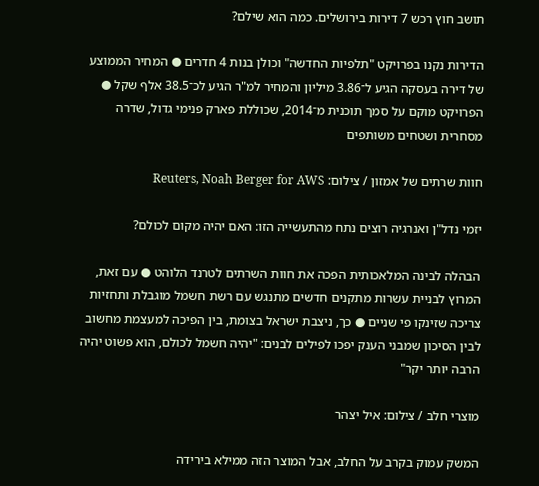תושב חוץ רכש 7 דירות בירושלים. כמה הוא שילם?

הדירות נקנו בפרויקט "תלפיות החדשה" וכולן בנות 4 חדרים ● המחיר הממוצע של דירה בעסקה הגיע ל־3.86 מיליון והמחיר למ"ר הגיע לכ־38.5 אלף שקל ● הפרויקט מוקם על סמך תוכנית מ־2014, שכוללת פארק פנימי גדול, שדרה מסחרית ושטחים משותפים

חוות שרתים של אמזון / צילום: Reuters, Noah Berger for AWS

יזמי נדל"ן ואנרגיה רוצים נתח מהתעשייה הזו: האם יהיה מקום לכולם?

הבהלה לבינה המלאכותית הפכה את חוות השרתים לטרנד הלוהט ● עם זאת, המרוץ לבניית עשרות מתקנים חדשים מתנגש עם רשת חשמל מוגבלת ותחזיות צריכה שזינקו פי שניים ● כך, ניצבת ישראל בצומת, בין הפיכה למעצמת מחשוב לבין הסיכון שמבני הענק יפכו לפילים לבנים: "יהיה חשמל לכולם, הוא פשוט יהיה הרבה יותר יקר"

מוצרי חלב / צילום: איל יצהר

המשק עמוק בקרב על החלב, אבל המוצר הזה ממילא בירידה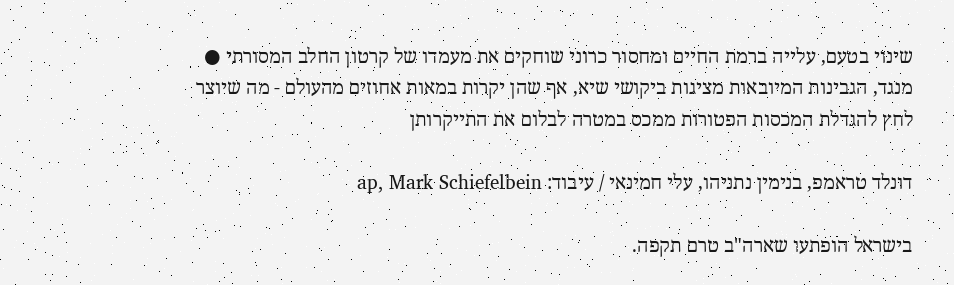שינוי בטעם, עלייה ברמת החיים ומחסור כרוני שוחקים את מעמדו של קרטון החלב המסורתי ● מנגד, הגבינות המיובאות מציגות ביקושי שיא, אף שהן יקרות במאות אחוזים מהעולם - מה שיוצר לחץ להגדלת המכסות הפטורות ממכס במטרה לבלום את התייקרותן

דונלד טראמפ, בנימין נתניהו, עלי חמינאי / עיבוד: ap, Mark Schiefelbein

בישראל הופתעו שארה"ב טרם תקפה.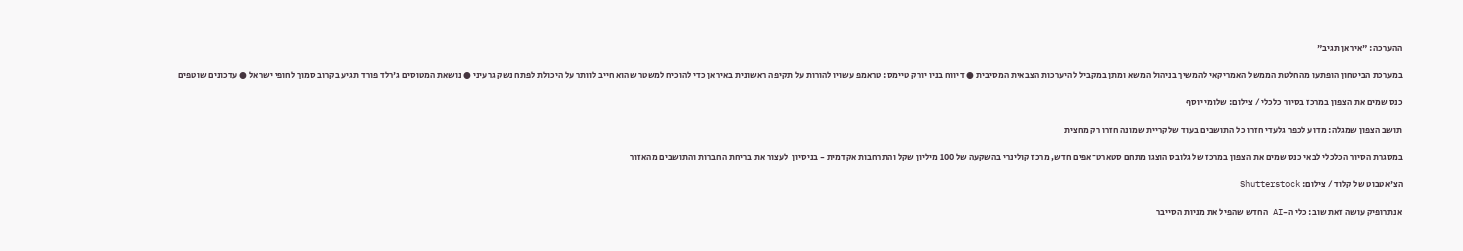ההערכה: "איראן תגיב"

במערכת הביטחון הופתעו מהחלטת הממשל האמריקאי להמשיך בניהול המשא ומתן במקביל להיערכות הצבאית המסיבית ● דיווח בניו יורק טיימס: טראמפ עשויו להורות על תקיפה ראשונית באיראן כדי להוכיח למשטר שהוא חייב לוותר על היכולת לפתח נשק גרעיני ● נושאת המטוסים ג'רלד פורד תגיע בקרוב סמוך לחופי ישראל ● עדכונים שוטפים

כנס שמים את הצפון במרכז בסיור כלכלי / צילום: שלומי יוסף

תושב הצפון שמגלה: מדוע לכפר גלעדי חזרו כל התושבים בעוד שלקריית שמונה חזרו רק מחצית

במסגרת הסיור הכלכלי לבאי כנס שמים את הצפון במרכז של גלובס הוצגו מתחם סטארט־אפים חדש, מרכז קולינרי בהשקעה של 100 מיליון שקל והתרחבות אקדמית - בניסיון  לעצור את בריחת החברות והתושבים מהאזור

הצ'אטבוט של קלוד / צילום: Shutterstock

אנתרופיק עושה זאת שוב: כלי ה-AI החדש שהפיל את מניות הסייבר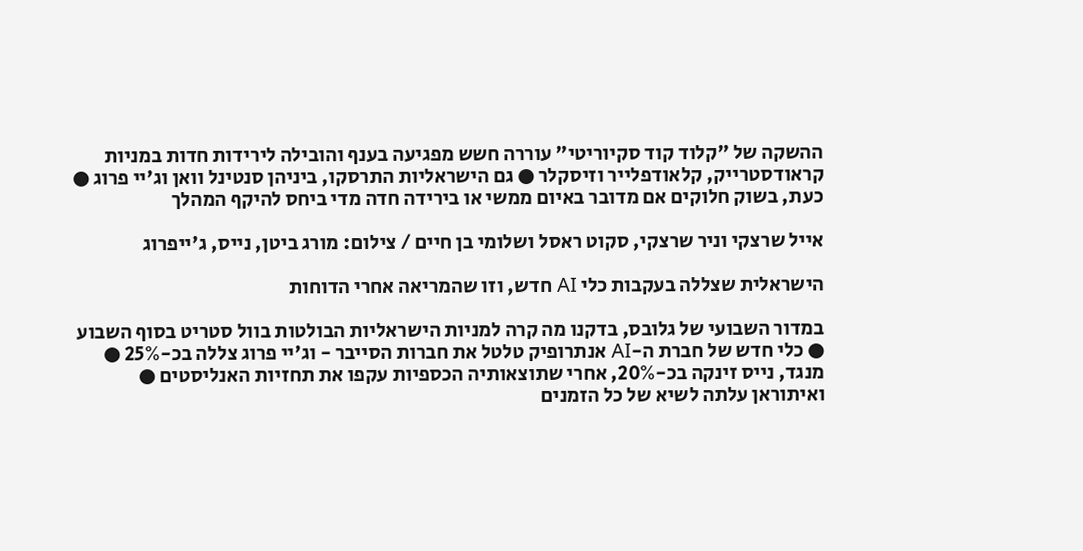ההשקה של "קלוד קוד סקיוריטי" עוררה חשש מפגיעה בענף והובילה לירידות חדות במניות קראודסטרייק, קלאודפלייר וזיסקלר ● גם הישראליות התרסקו, ביניהן סנטינל וואן וג'יי פרוג ● כעת, בשוק חלוקים אם מדובר באיום ממשי או בירידה חדה מדי ביחס להיקף המהלך

אייל שרצקי וניר שרצקי, סקוט ראסל ושלומי בן חיים / צילום: מורג ביטן, נייס, ג'ייפרוג

הישראלית שצללה בעקבות כלי AI חדש, וזו שהמריאה אחרי הדוחות

במדור השבועי של גלובס, בדקנו מה קרה למניות הישראליות הבולטות בוול סטריט בסוף השבוע ● כלי חדש של חברת ה-AI אנתרופיק טלטל את חברות הסייבר - וג'יי פרוג צללה בכ-25% ● מנגד, נייס זינקה בכ-20%, אחרי שתוצאותיה הכספיות עקפו את תחזיות האנליסטים ● ואיתוראן עלתה לשיא של כל הזמנים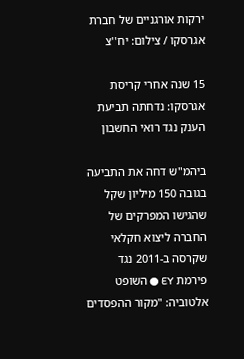ירקות אורגניים של חברת אגרסקו / צילום: יח''צ

15 שנה אחרי קריסת אגרסקו: נדחתה תביעת הענק נגד רואי החשבון

ביהמ"ש דחה את התביעה בגובה 150 מיליון שקל שהגישו המפרקים של החברה ליצוא חקלאי שקרסה ב-2011 נגד פירמת EY ● השופט אלטוביה: "מקור ההפסדים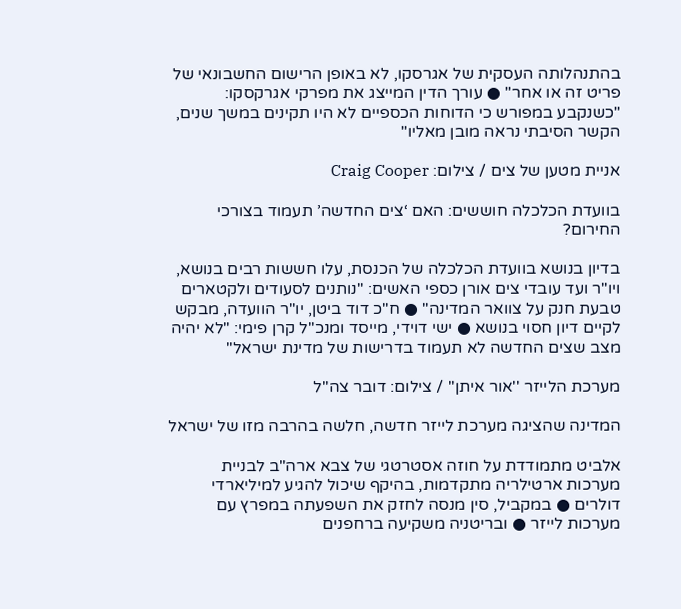בהתנהלותה העסקית של אגרסקו, לא באופן הרישום החשבונאי של פריט זה או אחר" ● עורך הדין המייצג את מפרקי אגרקסקו: "כשנקבע במפורש כי הדוחות הכספיים לא היו תקינים במשך שנים, הקשר הסיבתי נראה מובן מאליו"

אניית מטען של צים / צילום: Craig Cooper

בוועדת הכלכלה חוששים: האם ‘צים החדשה’ תעמוד בצורכי החירום?

בדיון בנושא בוועדת הכלכלה של הכנסת, עלו חששות רבים בנושא, ויו"ר ועד עובדי צים אורן כספי האשים: "נותנים לסעודים ולקטארים טבעת חנק על צוואר המדינה" ● ח"כ דוד ביטן, יו"ר הוועדה, מבקש לקיים דיון חסוי בנושא ● ישי דוידי, מייסד ומנכ"ל קרן פימי: "לא יהיה מצב שצים החדשה לא תעמוד בדרישות של מדינת ישראל"

מערכת הלייזר ''אור איתן'' / צילום: דובר צה''ל

המדינה שהציגה מערכת לייזר חדשה, חלשה בהרבה מזו של ישראל

אלביט מתמודדת על חוזה אסטרטגי של צבא ארה"ב לבניית מערכות ארטילריה מתקדמות, בהיקף שיכול להגיע למיליארדי דולרים ● במקביל, סין מנסה לחזק את השפעתה במפרץ עם מערכות לייזר ● ובריטניה משקיעה ברחפנים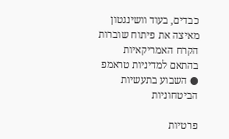כבדים, בעוד וושינגטון מאיצה את פיתוח שוברות הקרח האמריקאיות בהתאם למדיניות טראמפ ● השבוע בתעשיות הביטחוניות

פרטיות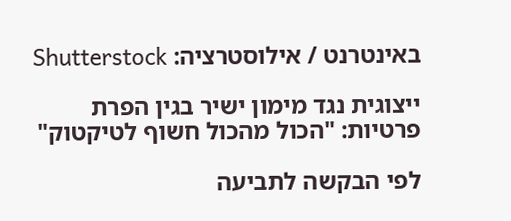באינטרנט / אילוסטרציה: Shutterstock

ייצוגית נגד מימון ישיר בגין הפרת פרטיות: "הכול מהכול חשוף לטיקטוק"

לפי הבקשה לתביעה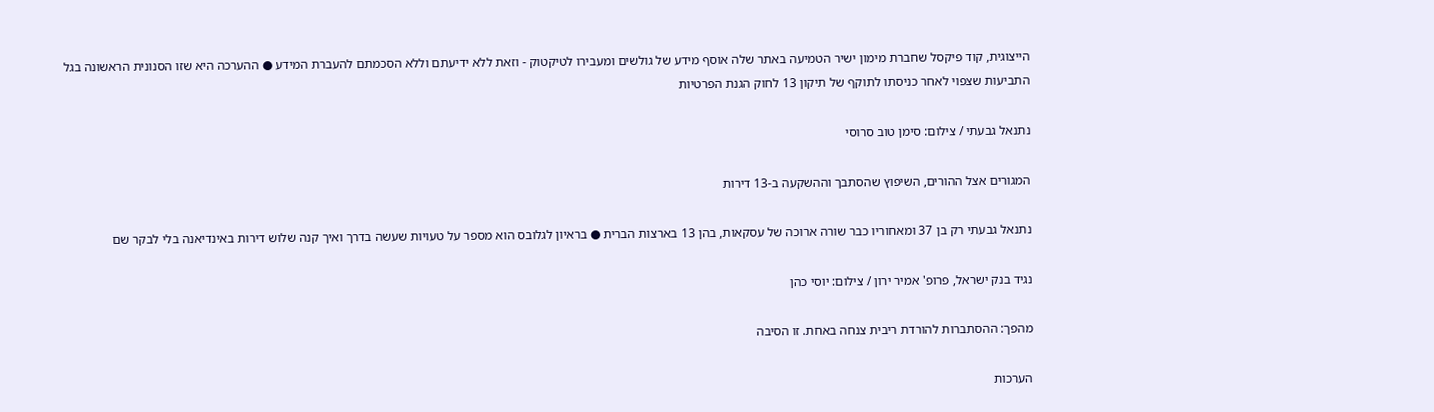הייצוגית, קוד פיקסל שחברת מימון ישיר הטמיעה באתר שלה אוסף מידע של גולשים ומעבירו לטיקטוק - וזאת ללא ידיעתם וללא הסכמתם להעברת המידע ● ההערכה היא שזו הסנונית הראשונה בגל התביעות שצפוי לאחר כניסתו לתוקף של תיקון 13 לחוק הגנת הפרטיות

נתנאל גבעתי / צילום: סימן טוב סרוסי

המגורים אצל ההורים, השיפוץ שהסתבך וההשקעה ב-13 דירות

נתנאל גבעתי רק בן 37 ומאחוריו כבר שורה ארוכה של עסקאות, בהן 13 בארצות הברית ● בראיון לגלובס הוא מספר על טעויות שעשה בדרך ואיך קנה שלוש דירות באינדיאנה בלי לבקר שם

נגיד בנק ישראל, פרופ' אמיר ירון / צילום: יוסי כהן

מהפך: ההסתברות להורדת ריבית צנחה באחת. זו הסיבה

הערכות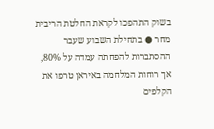בשוק התהפכו לקראת החלטת הריבית מחר ● בתחילת השבוע שעבר ההסתברות להפחתה עמדה על 80%, אך רוחות המלחמה באיראן טרפו את הקלפים